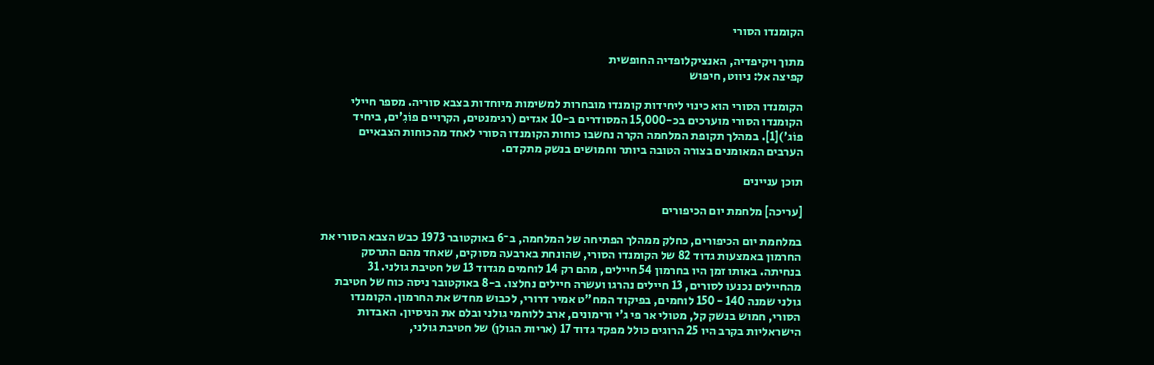הקומנדו הסורי

מתוך ויקיפדיה, האנציקלופדיה החופשית
קפיצה אל: ניווט, חיפוש

הקומנדו הסורי הוא כינוי ליחידות קומנדו מובחרות למשימות מיוחדות בצבא סוריה. מספר חיילי הקומנדו הסורי מוערכים בכ-15,000 המסודרים ב-10 אגדים (רגימנטים, הקרויים פוֹגִ'ים, ביחיד פוֹג')[1]. במהלך תקופת המלחמה הקרה נחשבו כוחות הקומנדו הסורי לאחד מהכוחות הצבאיים הערבים המאומנים בצורה הטובה ביותר וחמושים בנשק מתקדם.

תוכן עניינים

[עריכה] מלחמת יום הכיפורים

במלחמת יום הכיפורים, כחלק ממהלך הפתיחה של המלחמה, ב־6 באוקטובר 1973 כבש הצבא הסורי את החרמון באמצעות גדוד 82 של הקומנדו הסורי, שהונחת בארבעה מסוקים, שאחד מהם התרסק בנחיתה. באותו זמן היו בחרמון 54 חיילים, מהם רק 14 לוחמים מגדוד 13 של חטיבת גולני. 31 מהחיילים נכנעו לסורים, 13 חיילים נהרגו ועשרה חיילים נחלצו. ב-8 באוקטובר ניסה כוח של חטיבת גולני שמנה 140 - 150 לוחמים, בפיקוד המח"ט אמיר דרורי, לכבוש מחדש את החרמון. הקומנדו הסורי, חמוש בנשק קל, מטולי אר פי ג'י ורימונים, ארב ללוחמי גולני ובלם את הניסיון. האבדות הישראליות בקרב היו 25 הרוגים כולל מפקד גדוד 17 (אריות הגולן) של חטיבת גולני,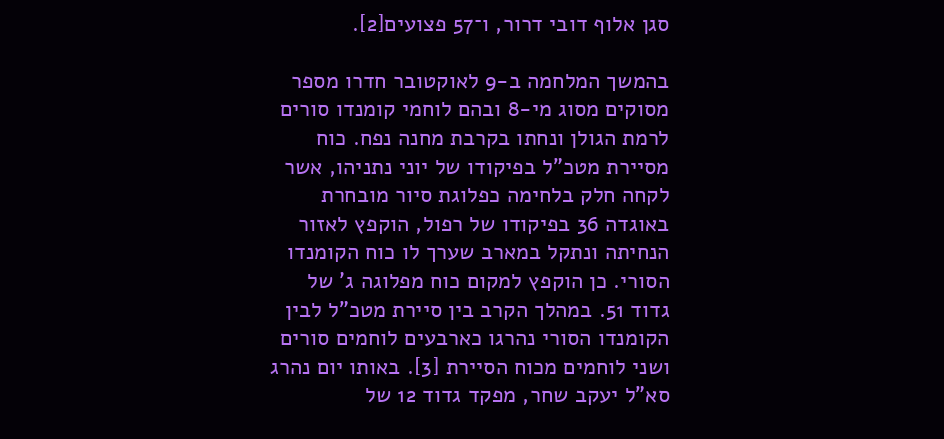סגן אלוף דובי דרור, ו־57 פצועים[2].

בהמשך המלחמה ב-9 לאוקטובר חדרו מספר מסוקים מסוג מי-8 ובהם לוחמי קומנדו סורים לרמת הגולן ונחתו בקרבת מחנה נפח. כוח מסיירת מטכ"ל בפיקודו של יוני נתניהו, אשר לקחה חלק בלחימה כפלוגת סיור מובחרת באוגדה 36 בפיקודו של רפול, הוקפץ לאזור הנחיתה ונתקל במארב שערך לו כוח הקומנדו הסורי. כן הוקפץ למקום כוח מפלוגה ג' של גדוד 51. במהלך הקרב בין סיירת מטכ"ל לבין הקומנדו הסורי נהרגו כארבעים לוחמים סורים ושני לוחמים מכוח הסיירת [3]. באותו יום נהרג סא"ל יעקב שחר, מפקד גדוד 12 של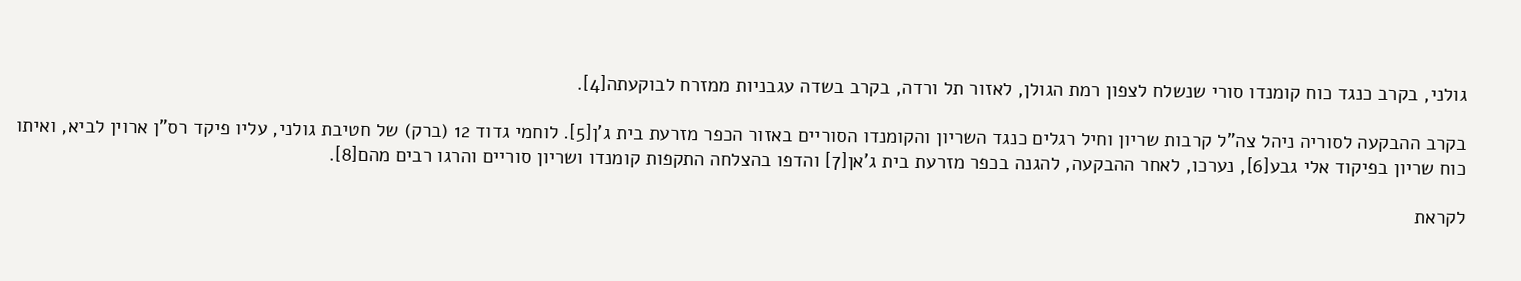גולני, בקרב כנגד כוח קומנדו סורי שנשלח לצפון רמת הגולן, לאזור תל ורדה, בקרב בשדה עגבניות ממזרח לבוקעתה[4].

בקרב ההבקעה לסוריה ניהל צה"ל קרבות שריון וחיל רגלים כנגד השריון והקומנדו הסוריים באזור הכפר מזרעת בית ג'ן[5]. לוחמי גדוד 12 (ברק) של חטיבת גולני, עליו פיקד רס"ן ארוין לביא, ואיתו כוח שריון בפיקוד אלי גבע[6], נערכו, לאחר ההבקעה, להגנה בכפר מזרעת בית ג'אן[7] והדפו בהצלחה התקפות קומנדו ושריון סוריים והרגו רבים מהם[8].

לקראת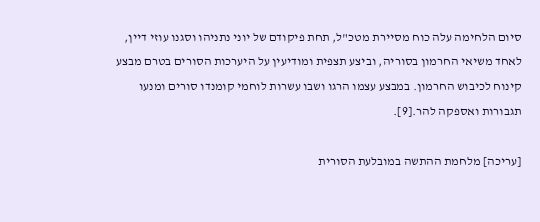סיום הלחימה עלה כוח מסיירת מטכ"ל, תחת פיקודם של יוני נתניהו וסגנו עוזי דיין, לאחד משיאי החרמון בסוריה, וביצע תצפית ומודיעין על היערכות הסורים בטרם מבצע קינוח לכיבוש החרמון. במבצע עצמו הרגו ושבו עשרות לוחמי קומנדו סורים ומנעו תגבורות ואספקה להר.[9].

[עריכה] מלחמת ההתשה במובלעת הסורית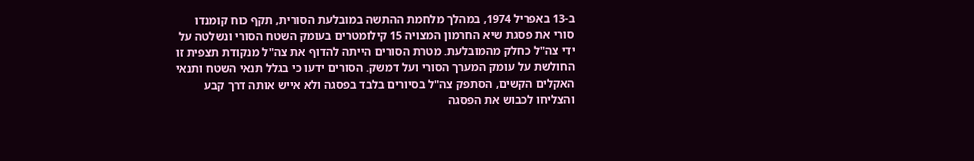ב-13 באפריל 1974, במהלך מלחמת ההתשה במובלעת הסורית, תקף כוח קומנדו סורי את פסגת שיא החרמון המצויה 15 קילומטרים בעומק השטח הסורי ונשלטה על ידי צה"ל כחלק מהמובלעת. מטרת הסורים הייתה להדוף את צה"ל מנקודת תצפית זו החולשת על עומק המערך הסורי ועל דמשק. הסורים ידעו כי בגלל תנאי השטח ותנאי האקלים הקשים, הסתפק צה"ל בסיורים בלבד בפסגה ולא אייש אותה דרך קבע והצליחו לכבוש את הפסגה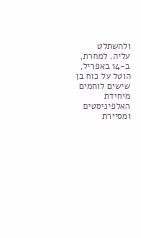ולהשתלט עליה. למחרת, ב-14 באפריל, הוטל על כוח בן שישים לוחמים מיחידת האלפיניסטים ומסיירת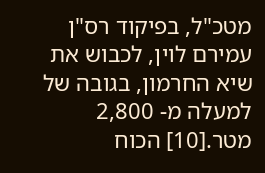מטכ"ל, בפיקוד רס"ן עמירם לוין, לכבוש את שיא החרמון, בגובה של למעלה מ- 2,800 מטר.[10] הכוח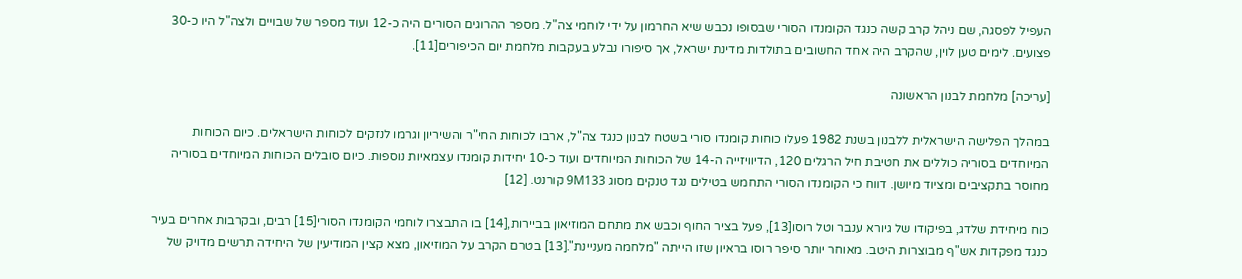העפיל לפסגה, שם ניהל קרב קשה כנגד הקומנדו הסורי שבסופו נכבש שיא החרמון על ידי לוחמי צה"ל. מספר ההרוגים הסורים היה כ-12 ועוד מספר של שבויים ולצה"ל היו כ-30 פצועים. לימים טען לוין, שהקרב היה אחד החשובים בתולדות מדינת ישראל, אך סיפורו נבלע בעקבות מלחמת יום הכיפורים[11].

[עריכה] מלחמת לבנון הראשונה

במהלך הפלישה הישראלית ללבנון בשנת 1982 פעלו כוחות קומנדו סורי בשטח לבנון כנגד צה"ל, ארבו לכוחות החי"ר והשיריון וגרמו לנזקים לכוחות הישראלים. כיום הכוחות המיוחדים בסוריה כוללים את חטיבת חיל הרגלים 120, הדיוויזייה ה-14 של הכוחות המיוחדים ועוד כ-10 יחידות קומנדו עצמאיות נוספות. כיום סובלים הכוחות המיוחדים בסוריה מחוסר בתקציבים ומציוד מיושן. דווח כי הקומנדו הסורי התחמש בטילים נגד טנקים מסוג 9M133 קורנט. [12]

כוח מיחידת שלדג, בפיקודו של גיורא ענבר וטל רוסו[13], פעל בציר החוף וכבש את מתחם המוזיאון בביירות,[14] בו התבצרו לוחמי הקומנדו הסורי[15] רבים, ובקרבות אחרים בעיר כנגד מפקדות אש"ף מבוצרות היטב. מאוחר יותר סיפר רוסו בראיון שזו הייתה "מלחמה מעניינת".[13] בטרם הקרב על המוזיאון, מצא קצין המודיעין של היחידה תרשים מדויק של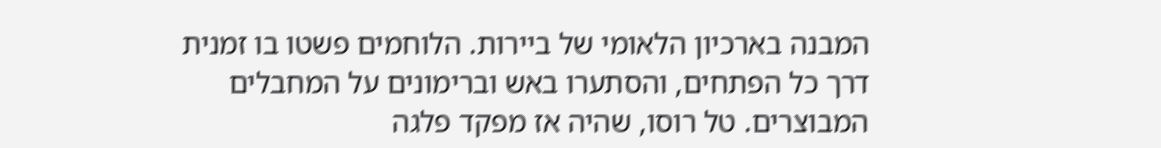המבנה בארכיון הלאומי של ביירות. הלוחמים פשטו בו זמנית דרך כל הפתחים, והסתערו באש וברימונים על המחבלים המבוצרים. טל רוסו, שהיה אז מפקד פלגה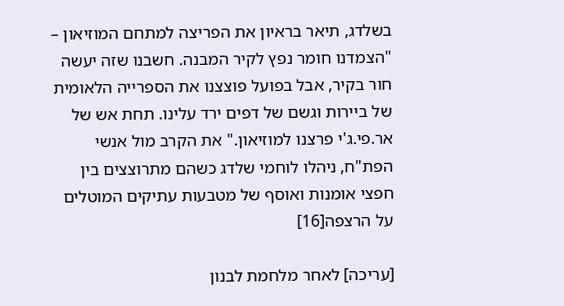בשלדג, תיאר בראיון את הפריצה למתחם המוזיאון – "הצמדנו חומר נפץ לקיר המבנה. חשבנו שזה יעשה חור בקיר, אבל בפועל פוצצנו את הספרייה הלאומית של ביירות וגשם של דפים ירד עלינו. תחת אש של אר.פי.ג'י פרצנו למוזיאון." את הקרב מול אנשי הפת"ח, ניהלו לוחמי שלדג כשהם מתרוצצים בין חפצי אומנות ואוסף של מטבעות עתיקים המוטלים על הרצפה[16]

[עריכה] לאחר מלחמת לבנון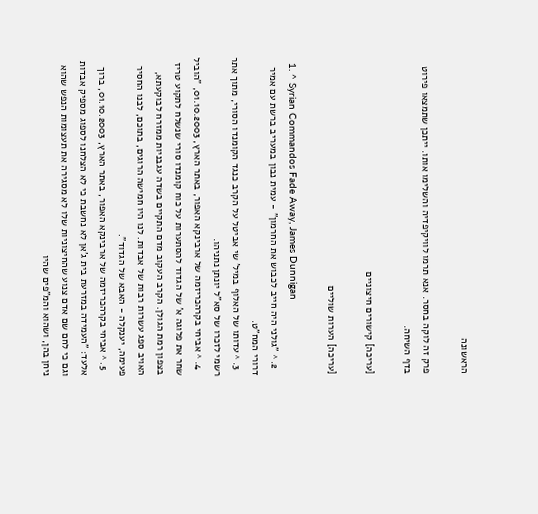הראשונה

פרק זה לוקה בחסר. אנא תרמו לוויקיפדיה והשלימו אותו. ייתכן שתמצאו פירוט בדף השיחה.

[עריכה] קישורים חיצוניים

[עריכה] הערות שוליים

  1. ^ Syrian Commandos Fade Away, James Dunnigan
  2. ^ "גולני היה חייב לכבוש את החרמון" - עמית נבון במעריב ברשת עם אמיר דרורי המח"ט.
  3. ^ עדותו של האלוף במיל' שי אביטל על הקרב כנגד הקומנדו הסורי, מתוך אתר רשמי לזכרו של סא"ל יונתן נתניהו.
  4. ^ אביחי בקרהכריזמה של ארבינקא האפור, באתר הארץ, 01.10.2003, "הוביל שחר את פלוגה א' של הגדוד להסתערות על כוח קומנדו סורי שנשלח לתקוע טריז בצפון רמת הגולן. הקרב העקוב מדם התקיים בשדה עגבניות ממזרח לבוקעתא, האויב ספג עשרות רבות של אבדות. לנו היו חמישה הרוגים, בתוכם, לבנו החסיר פעימה, יענקלה - האבא של הגדוד".
  5. ^ אביחי בקרהכריזמה של ארבינקא האפור, באתר הארץ, 01.10.2003, ברוך אלעד: "העמידה במזרעת בית ג'אן לא נחשבת כי לא הצלחנו לספוג מספיק אבדות וגם כי לחם שם אדם צנוע שהחיצוניות שלו לא מסגירה את תעצומות הנפש שהוא ניחן בהן, ושהוא והמ"פים שהיו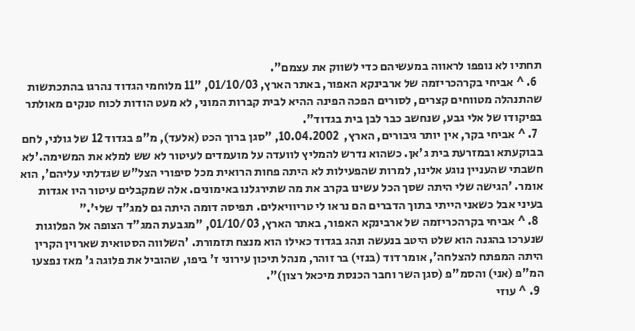תחתיו לא נופפו לראווה במעשיהם כדי לשווק את עצמם".
  6. ^ אביחי בקרהכריזמה של ארבינקא האפור, באתר הארץ, 01/10/03, "11 מלוחמי הגדוד נהרגו בהתכתשות שהתנהלה מטווחים קצרים, לסורים הפכה הפינה ההיא לבית קברות המוני, לא מעט הודות לכוח טנקים מאולתר בפיקודו של אלי גבע, שנחשב כבר לבן בית בגדוד".
  7. ^ אביחי בקר, אין יותר גיבורים, הארץ,  10.04.2002, "סגן ברוך הכט (אלעד), מ"פ בגדוד 12 של גולני, לחם בבוקעתא ובמזרעת בית ג'אן. כשהוא נדרש להמליץ לוועדה על מועמדים לעיטור לא שש למלא את המשימה.'לא חשבתי שהעניין נוגע אלינו, למרות שהפעילות לא היתה פחות הרואית מכל סיפורי הצל"ש שגדלתי עליהם', הוא אומר. 'הגישה שלי היתה שסך הכל עשינו בקרב את מה שתירגלנו באימונים. אלה שמקבלים עיטור היו אגדות בעיני אבל כשאני הייתי בתוך הדברים הם נראו לי טריוויאלים. תפיסה דומה היתה גם למג"ד שלי'."
  8. ^ אביחי בקרהכריזמה של ארבינקא האפור, באתר הארץ, 01/10/03, "מגבעת המג"ד הצופה אל הפלוגות שנערכו בהגנה הוא שלט היטב בנעשה ונהג בגדוד כאילו הוא מנצח תזמורת. 'השלווה הסטואית שארוין הקרין היתה המפתח להצלחה', אומר דוד (בנזי) בר זוהר, מנהל תיכון עירוני ז' ביפו, שהוביל את פלוגה ג' מאז נפצעו המ"פ (אני) והסמ"פ (סגן השר וחבר הכנסת מיכאל רצון)".
  9. ^ עוזי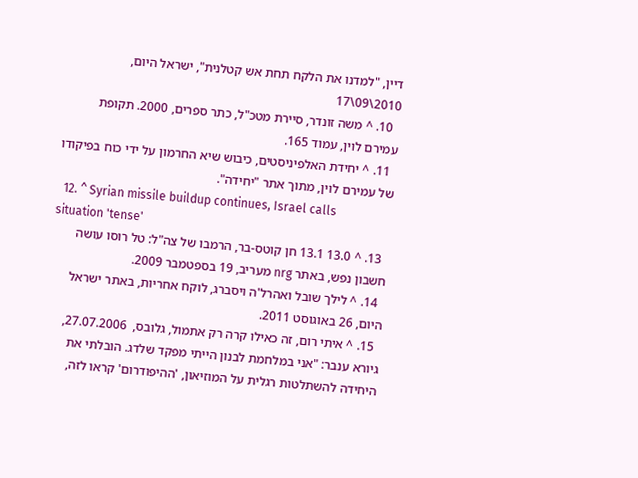דיין, "למדנו את הלקח תחת אש קטלנית", ישראל היום, 2010\09\17
  10. ^ משה זונדר, סיירת מטכ"ל, כתר ספרים, 2000. תקופת עמירם לוין, עמוד 165.
  11. ^ יחידת האלפיניסטים, כיבוש שיא החרמון על ידי כוח בפיקודו של עמירם לוין, מתוך אתר "יחידה".
  12. ^ Syrian missile buildup continues, Israel calls situation 'tense'
  13. ^ 13.0 13.1 חן קוטס-בר, הרמבו של צה"ל: טל רוסו עושה חשבון נפש, באתר nrg מעריב, 19 בספטמבר 2009.
  14. ^ לילך שובל ואהרל'ה ויסברג, לוקח אחריות, באתר ישראל היום, 26 באוגוסט 2011.
  15. ^ איתי רום, זה כאילו קרה רק אתמול, גלובס,  27.07.2006, גיורא ענבר: "אני במלחמת לבנון הייתי מפקד שלדג. הובלתי את היחידה להשתלטות רגלית על המוזיאון, 'ההיפודרום' קראו לזה,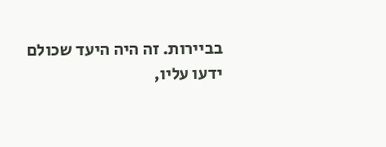בביירות. זה היה היעד שכולם ידעו עליו,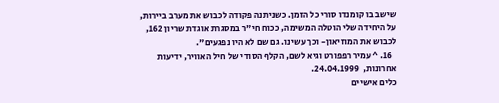שישב בו קומנדו סורי כל הזמן. כשניתנה פקודה לכבוש את מערב ביירות, על היחידה שלי הוטלה המשימה, ככוח חי"ר במסגרת אוגדת שריון 162, לכבוש את המוזיאון- וכך עשינו. גם שם לא היו נפגעים".
  16. ^ עמיר רפפורט וגיא לשם, הקלף הסודי של חיל האוויר, ידיעות אחרונות,  24.04.1999.
כלים אישיים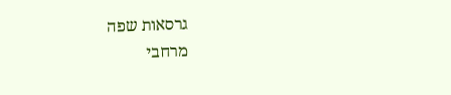גרסאות שפה
מרחבי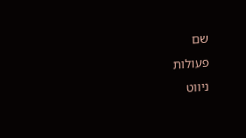שם
פעולות
ניווט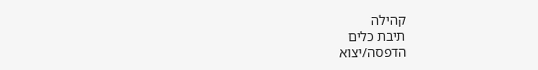קהילה
תיבת כלים
הדפסה/יצוא